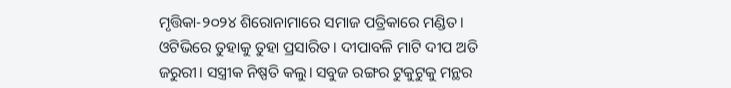ମୃତ୍ତିକା-୨୦୨୪ ଶିରୋନାମାରେ ସମାଜ ପତ୍ରିକାରେ ମଣ୍ଡିତ। ଓଟିଭିରେ ତୁହାକୁ ତୁହା ପ୍ରସାରିତ। ଦୀପାବଳି ମାଟି ଦୀପ ଅତି ଜରୁରୀ। ସସ୍ତ୍ରୀକ ନିଷ୍ପତି କଲୁ। ସବୁଜ ରଙ୍ଗର ଟୁକୁଟୁକୁ ମନ୍ଥର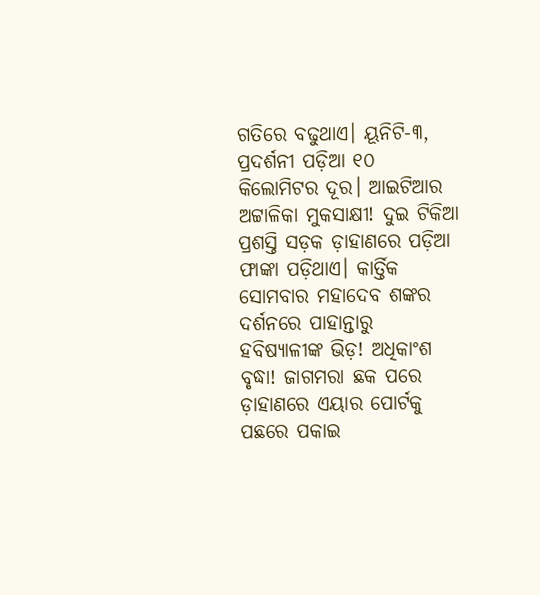ଗତିରେ ବଢୁଥାଏ। ୟୂନିଟି-୩, ପ୍ରଦର୍ଶନୀ ପଡ଼ିଆ ୧୦ କିଲୋମିଟର ଦୂର। ଆଇଟିଆର ଅଟ୍ଟାଳିକା ମୁକସାକ୍ଷୀ! ଦୁଇ ଟିକିଆ ପ୍ରଶସ୍ତି ସଡ଼କ ଡ଼ାହାଣରେ ପଡ଼ିଆ ଫାଙ୍କା ପଡ଼ିଥାଏ। କାର୍ତ୍ତିକ ସୋମବାର ମହାଦେବ ଶଙ୍କର ଦର୍ଶନରେ ପାହାନ୍ତାରୁ ହବିଷ୍ୟାଳୀଙ୍କ ଭିଡ଼! ଅଧିକାଂଶ ବୃଦ୍ଧା! ଜାଗମରା ଛକ ପରେ ଡ଼ାହାଣରେ ଏୟାର ପୋର୍ଟକୁ ପଛରେ ପକାଇ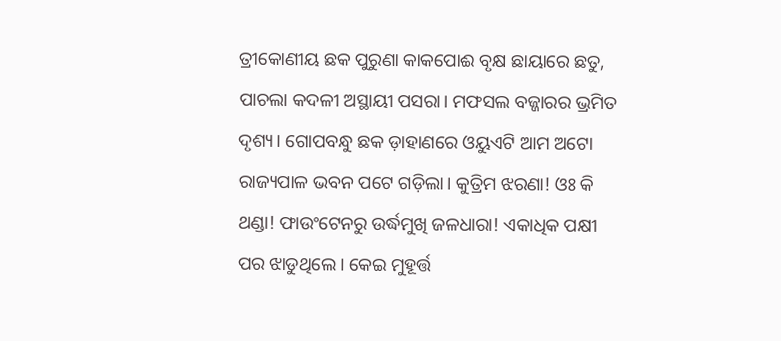ତ୍ରୀକୋଣୀୟ ଛକ ପୁରୁଣା କାକପୋଈ ବୃକ୍ଷ ଛାୟାରେ ଛତୁ, ପାଚଲା କଦଳୀ ଅସ୍ଥାୟୀ ପସରା। ମଫସଲ ବଜ୍ଜାରର ଭ୍ରମିତ ଦୃଶ୍ୟ। ଗୋପବନ୍ଧୁ ଛକ ଡ଼ାହାଣରେ ଓୟୁଏଟି ଆମ ଅଟୋ ରାଜ୍ୟପାଳ ଭବନ ପଟେ ଗଡ଼ିଲା। କୁତ୍ରିମ ଝରଣା! ଓଃ କି ଥଣ୍ଡା! ଫାଉଂଟେନରୁ ଉର୍ଦ୍ଧମୁଖି ଜଳଧାରା! ଏକାଧିକ ପକ୍ଷୀ ପର ଝାଡୁଥିଲେ। କେଇ ମୁହୂର୍ତ୍ତ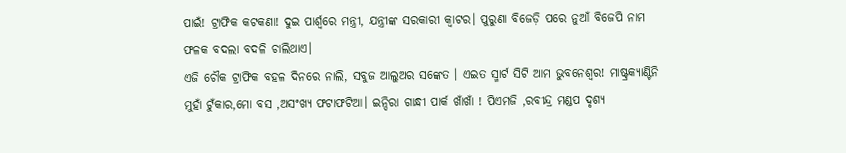ପାଇଁ! ଟ୍ରାଫିକ କଟକଣା! ଦୁଇ ପାର୍ଶ୍ୱରେ ମନ୍ତ୍ରୀ, ଯନ୍ତ୍ରୀଙ୍କ ସରକାରୀ କ୍ଵାଟର। ପୁରୁଣା ବିଜେଡ଼ି ପରେ ନୁଆଁ ବିଜେପି ନାମ ଫଳକ ବଦଲା ବଦଳି ଚାଲିଥାଏ।
ଏଜି ଚୌକ ଟ୍ରାଫିକ ବହଳ ଦିନରେ ନାଲି, ସବୁଜ ଆଲୁଅର ସଙ୍କେତ । ଏଇତ ସ୍ମାର୍ଟ ସିଟି ଆମ ଭୁବନେଶ୍ୱର! ମାଷ୍ଟ୍ରକ୍ୟାଣ୍ଟିନି ମୁହାଁ ଟୁଁକାର,ମୋ ବସ ,ଅସଂଖ୍ୟ ଫଟାଫଟିଆ। ଇନ୍ଦିରା ଗାନ୍ଧୀ ପାର୍କ ଖାଁଖାଁ ! ପିଏମଜି ,ରବୀନ୍ଦ୍ର ମଣ୍ଡପ ଦୃଶ୍ୟ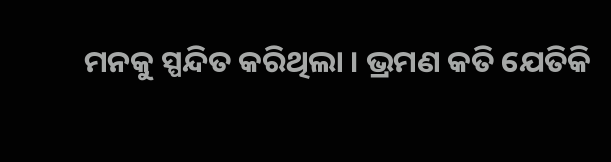ମନକୁ ସ୍ପନ୍ଦିତ କରିଥିଲା । ଭ୍ରମଣ କତି ଯେତିକି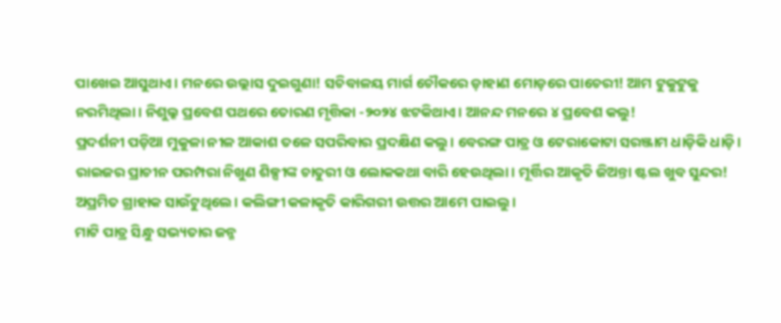ପାଖେଇ ଆସୁଥାଏ। ମନରେ ଉଲ୍ଲାସ ଦୁଇଗୁଣା! ସଚିବାଳୟ ମାର୍ଗ ଚୌକରେ ଡ଼ାହାଣ ମୋଡ଼ରେ ପାଚେରୀ! ଆମ ଟୁକୁଟୁକୁ ନରମିଥିଲା। ନିଶୁଲ୍କ ପ୍ରବେଶ ପଥରେ ତୋରଣ ମୃତ୍ତିକା -୨୦୨୪ ଝଟକିଥାଏ। ଆନନ୍ଦ ମନରେ ୪ ପ୍ରବେଶ କଲୁ!
ପ୍ରଦର୍ଶନୀ ପଡ଼ିଆ ମୁକୁଳା ନୀଳ ଆକାଶ ତଳେ ସପରିବାର ପ୍ରଦକ୍ଷିଣ କଲୁ। ବେରଙ୍ଗ ପାତ୍ର ଓ ଟେରାକୋଟା ସରଞ୍ଜାମ ଧାଡ଼ିକି ଧାଡ଼ି। ରାଇଜର ପ୍ରାଚୀନ ପରମ୍ପରା ନିଖୁଣ ଶିଳ୍ପୀଙ୍କ ଚାତୁରୀ ଓ ଲୋକକଥା ବାରି ହେଉଥିଲା। ମୂର୍ତ୍ତିର ଆକୃତି ଜିଅନ୍ତା ଷ୍ଟଲ ଖୁବ ସୁନ୍ଦର! ଅପ୍ରମିତ ଗ୍ରାହାକ ସାଉଁଟୁଥିଲେ। କଲିଙ୍ଗୀ କଳାକୃତି କାରିଗରୀ ଉତ୍ତର ଆମେ ପାଇଲୁ।
ମାଟି ପାତ୍ର ସିନ୍ଧୁ ସଭ୍ୟତାର ଜନ୍ମ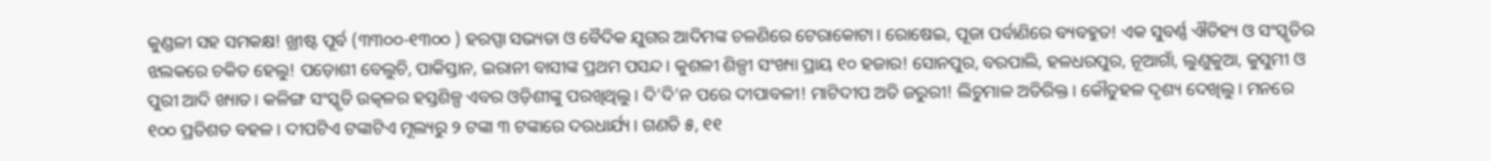କୁଣ୍ଡଳୀ ସହ ସମକକ୍ଷ! ଖ୍ରୀଷ୍ଟ ପୂର୍ବ (୩୩୦୦-୧୩୦୦ ) ହରପ୍ପା ସଭ୍ୟତା ଓ ବୈଦିକ ଯୁଗର ଆଦିମଙ୍କ ଚଳଣିରେ ଟେରାକୋଟା। ରୋଷେଇ, ପୂଜା ପର୍ବାଣିରେ ବ୍ୟବହୁତ! ଏକ ସୁବର୍ଣ୍ଣ ଐତିହ୍ୟ ଓ ସଂସ୍କୃତିର ଝଲକରେ ଚକିତ ହେଲୁ! ପଡ଼ୋଶୀ ବେଲୁଚି, ପାକିସ୍ତାନ, ଇରାନୀ ବାସୀଙ୍କ ପ୍ରଥମ ପସନ୍ଦ। କୁଶଳୀ ଶିଳ୍ପୀ ସଂଖ୍ୟା ପ୍ରାୟ ୧୦ ହଜାର! ସୋନପୁର, ବରପାଲି, ହଳଧରପୁର, ନୂଆଗାଁ, ଲୁଣୁକୁଆ, କୁସୁମୀ ଓ ପୁରୀ ଆଦି ଖ୍ୟାତ। କଳିଙ୍ଗ ସଂସ୍କୃତି ଉତ୍କଳର ହସ୍ତଶିଳ୍ପ ଏବର ଓଡ଼ିଶୀଙ୍କୁ ପରଖିଥିଲୁ। ଦି’ଦି’ନ ପରେ ଦୀପାବଳୀ! ମାଟିଦୀପ ଅତି ଜରୁରୀ! ଲିଚୁମାଳ ଅତିରିକ୍ତ। କୌତୁହଳ ଦୃଶ୍ୟ ଦେଖିଲୁ। ମନରେ ୧୦୦ ପ୍ରତିଶତ ବହଳ । ଦୀପଟିଏ ଟଙ୍କାଟିଏ ମୂଲ୍ୟରୁ ୨ ଟଙ୍କା ୩ ଟଙ୍କାରେ ଦରଧାର୍ଯ୍ୟ। ଗଣତି ୫, ୧୧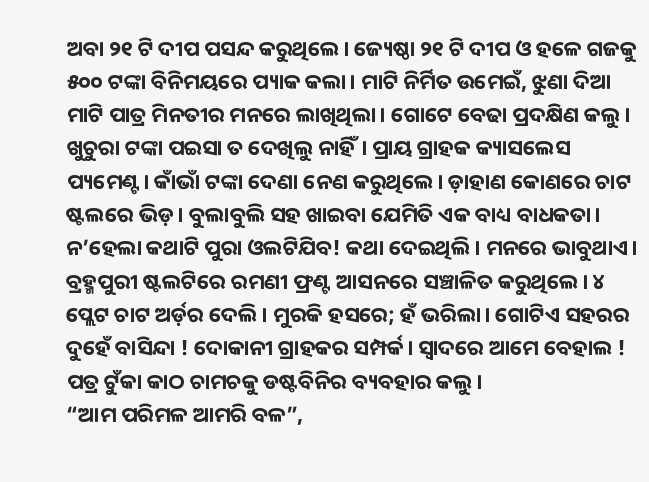ଅବା ୨୧ ଟି ଦୀପ ପସନ୍ଦ କରୁଥିଲେ। ଜ୍ୟେଷ୍ଠା ୨୧ ଟି ଦୀପ ଓ ହଳେ ଗଜକୁ ୫୦୦ ଟଙ୍କା ବିନିମୟରେ ପ୍ୟାକ କଲା। ମାଟି ନିର୍ମିତ ଉମେଇଁ, ଝୁଣା ଦିଆ ମାଟି ପାତ୍ର ମିନତୀର ମନରେ ଲାଖିଥିଲା। ଗୋଟେ ବେଢା ପ୍ରଦକ୍ଷିଣ କଲୁ।
ଖୁଚୁରା ଟଙ୍କା ପଇସା ତ ଦେଖିଲୁ ନାହିଁ। ପ୍ରାୟ ଗ୍ରାହକ କ୍ୟାସଲେସ ପ୍ୟମେଣ୍ଟ। କାଁଭାଁ ଟଙ୍କା ଦେଣା ନେଣ କରୁଥିଲେ। ଡ଼ାହାଣ କୋଣରେ ଚାଟ ଷ୍ଟଲରେ ଭିଡ଼। ବୁଲାବୁଲି ସହ ଖାଇବା ଯେମିତି ଏକ ବାଧ୍ୟ ବାଧକତା। ନ’ହେଲା କଥାଟି ପୁରା ଓଲଟିଯିବ! କଥା ଦେଇଥିଲି। ମନରେ ଭାବୁଥାଏ। ବ୍ରହ୍ମପୁରୀ ଷ୍ଟଲଟିରେ ରମଣୀ ଫ୍ରଣ୍ଟ ଆସନରେ ସଞ୍ଚାଳିତ କରୁଥିଲେ। ୪ ପ୍ଲେଟ ଚାଟ ଅର୍ଡ଼ର ଦେଲି। ମୁରକି ହସରେ; ହଁ ଭରିଲା। ଗୋଟିଏ ସହରର ଦୁହେଁ ବାସିନ୍ଦା ! ଦୋକାନୀ ଗ୍ରାହକର ସମ୍ପର୍କ। ସ୍ୱାଦରେ ଆମେ ବେହାଲ ! ପତ୍ର ଟୁଁକା କାଠ ଚାମଚକୁ ଡଷ୍ଟବିନିର ବ୍ୟବହାର କଲୁ।
“ଆମ ପରିମଳ ଆମରି ବଳ”,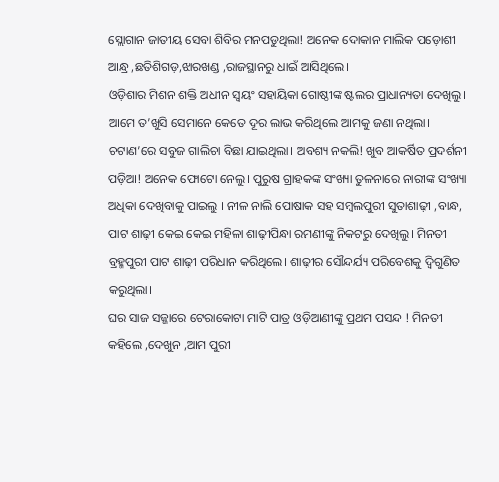ସ୍ଲୋଗାନ ଜାତୀୟ ସେବା ଶିବିର ମନପଡୁଥିଲା! ଅନେକ ଦୋକାନ ମାଲିକ ପଡ଼ୋଶୀ ଆନ୍ଧ୍ର ,ଛତିଶିଗଡ଼,ଝାରଖଣ୍ଡ ,ରାଜସ୍ଥାନରୁ ଧାଇଁ ଆସିଥିଲେ।
ଓଡ଼ିଶାର ମିଶନ ଶକ୍ତି ଅଧୀନ ସ୍ୱୟଂ ସହାୟିକା ଗୋଷ୍ଠୀଙ୍କ ଷ୍ଟଲର ପ୍ରାଧାନ୍ୟତା ଦେଖିଲୁ। ଆମେ ତ’ଖୁସି ସେମାନେ କେତେ ଦୂର ଲାଭ କରିଥିଲେ ଆମକୁ ଜଣା ନଥିଲା। ଚଟାଣ’ରେ ସବୁଜ ଗାଲିଚା ବିଛା ଯାଇଥିଲା। ଅବଶ୍ୟ ନକଲି! ଖୁବ ଆକର୍ଷିତ ପ୍ରଦର୍ଶନୀ ପଡ଼ିଆ! ଅନେକ ଫୋଟୋ ନେଲୁ। ପୁରୁଷ ଗ୍ରାହକଙ୍କ ସଂଖ୍ୟା ତୁଳନାରେ ନାରୀଙ୍କ ସଂଖ୍ୟା ଅଧିକା ଦେଖିବାକୁ ପାଇଲୁ । ନୀଳ ନାଲି ପୋଷାକ ସହ ସମ୍ବଲପୁରୀ ସୁତାଶାଢ଼ୀ ,ବାନ୍ଧ, ପାଟ ଶାଢ଼ୀ କେଇ କେଇ ମହିଳା ଶାଢ଼ୀପିନ୍ଧା ରମଣୀଙ୍କୁ ନିକଟରୁ ଦେଖିଲୁ। ମିନତୀ ବ୍ରହ୍ମପୁରୀ ପାଟ ଶାଢ଼ୀ ପରିଧାନ କରିଥିଲେ। ଶାଢ଼ୀର ସୌନ୍ଦର୍ଯ୍ୟ ପରିବେଶକୁ ଦ୍ବିଗୁଣିତ କରୁଥିଲା।
ଘର ସାଜ ସଜ୍ଜାରେ ଟେରାକୋଟା ମାଟି ପାତ୍ର ଓଡ଼ିଆଣୀଙ୍କୁ ପ୍ରଥମ ପସନ୍ଦ ! ମିନତୀ କହିଲେ ,ଦେଖୁନ ,ଆମ ପୁରୀ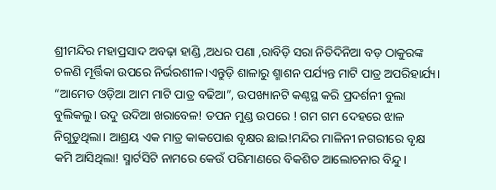ଶ୍ରୀମନ୍ଦିର ମହାପ୍ରସାଦ ଅବଢ଼ା ହାଣ୍ଡି ,ଅଧର ପଣା ,ରାବିଡ଼ି ସରା ନିତିଦିନିଆ ବଡ଼ ଠାକୁରଙ୍କ ଚଳଣି ମୂର୍ତ୍ତିକା ଉପରେ ନିର୍ଭରଶୀଳ।ଏନ୍ତୁଡ଼ି ଶାଳାରୁ ଶ୍ମାଶନ ପର୍ଯ୍ୟନ୍ତ ମାଟି ପାତ୍ର ଅପରିହାର୍ଯ୍ୟ।
“ଆମେତ ଓଡ଼ିଆ ଆମ ମାଟି ପାତ୍ର ବଢିଆ”, ଉପଖ୍ୟାନଟି କଣ୍ଠସ୍ଥ କରି ପ୍ରଦର୍ଶନୀ ବୁଲା ବୁଲିକଲୁ। ଉଦୁ ଉଦିଆ ଖରାବେଳ! ତପନ ମୁଣ୍ଡ ଉପରେ ! ଗମ ଗମ ଦେହରେ ଝାଳ ନିଗୁଡୁଥିଲା। ଆଶ୍ରୟ ଏକ ମାତ୍ର କାକପୋଈ ବୃକ୍ଷର ଛାଇ!ମନ୍ଦିର ମାଳିନୀ ନଗରୀରେ ବୃକ୍ଷ କମି ଆସିଥିଲା! ସ୍ମାର୍ଟସିଟି ନାମରେ କେଉଁ ପରିମାଣରେ ବିକଶିତ ଆଲୋଚନାର ବିନ୍ଦୁ।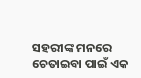ସହରୀଙ୍କ ମନରେ ଚେତାଇବା ପାଇଁ ଏକ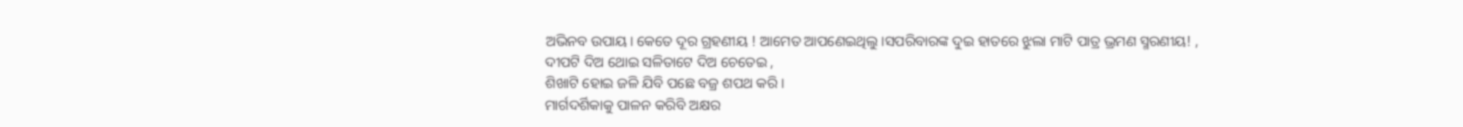ଅଭିନବ ଉପାୟ। କେତେ ଦୂର ଗ୍ରହଣୀୟ ! ଆମେତ ଆପଣେଇଥିଲୁ।ସପରିବାରଙ୍କ ଦୁଇ ହାତରେ ଝୁଲା ମାଟି ପାତ୍ର ଭ୍ରମଣ ସ୍ମରଣୀୟ! ,
ଦୀପଟି ଦିଅ ଥୋଇ ସଳିତାଟେ ଦିଅ ଚେତେଇ ,
ଶିଖାଟି ହୋଇ ଜଳି ଯିବି ପଛେ ବଜ୍ର ଶପଥ କରି।
ମାର୍ଗଦର୍ଶିକାକୁ ପାଳନ କରିବି ଅକ୍ଷର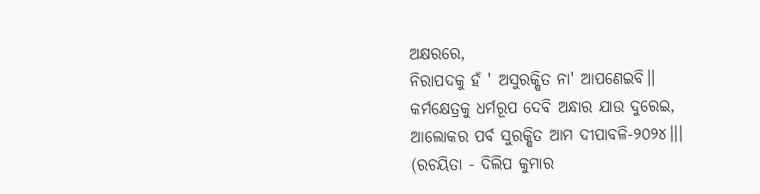ଅକ୍ଷରରେ,
ନିରାପଦକୁ ହଁ ' ଅସୁରକ୍ଷିତ ନା' ଆପଣେଇବି।।
କର୍ମକ୍ଷେତ୍ରକୁ ଧର୍ମରୂପ ଦେବି ଅନ୍ଧାର ଯାଉ ଦୁରେଇ,
ଆଲୋକର ପର୍ବ ସୁରକ୍ଷିତ ଆମ ଦୀପାବଳି-୨୦୨୪।।।
(ରଚୟିତା - ଦିଲିପ କୁମାର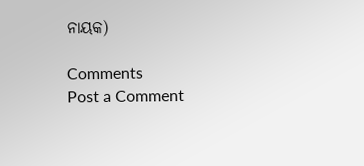ନାୟକ)

Comments
Post a Comment